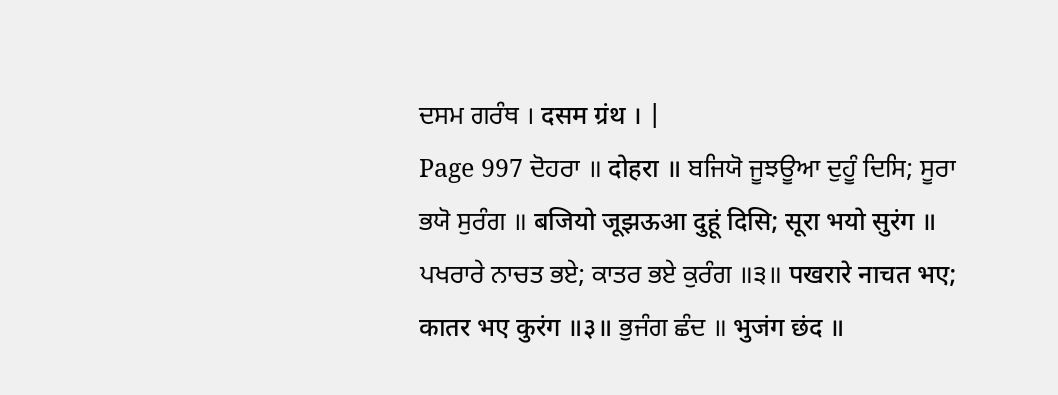ਦਸਮ ਗਰੰਥ । दसम ग्रंथ । |
Page 997 ਦੋਹਰਾ ॥ दोहरा ॥ ਬਜਿਯੋ ਜੂਝਊਆ ਦੁਹੂੰ ਦਿਸਿ; ਸੂਰਾ ਭਯੋ ਸੁਰੰਗ ॥ बजियो जूझऊआ दुहूं दिसि; सूरा भयो सुरंग ॥ ਪਖਰਾਰੇ ਨਾਚਤ ਭਏ; ਕਾਤਰ ਭਏ ਕੁਰੰਗ ॥੩॥ पखरारे नाचत भए; कातर भए कुरंग ॥३॥ ਭੁਜੰਗ ਛੰਦ ॥ भुजंग छंद ॥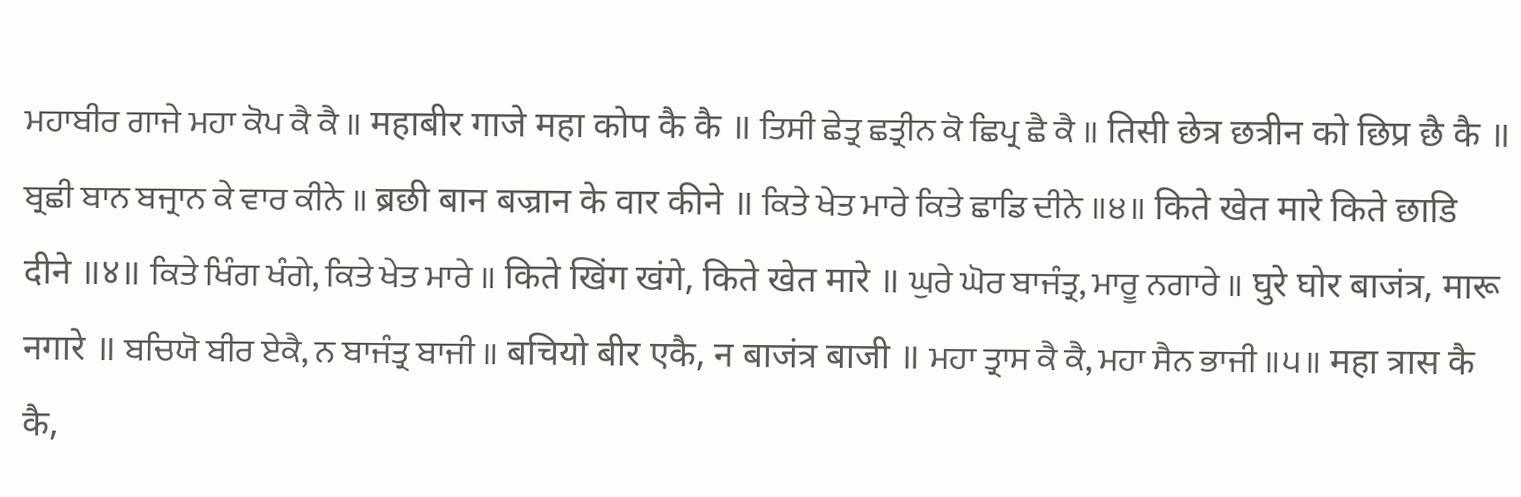ਮਹਾਬੀਰ ਗਾਜੇ ਮਹਾ ਕੋਪ ਕੈ ਕੈ ॥ महाबीर गाजे महा कोप कै कै ॥ ਤਿਸੀ ਛੇਤ੍ਰ ਛਤ੍ਰੀਨ ਕੋ ਛਿਪ੍ਰ ਛੈ ਕੈ ॥ तिसी छेत्र छत्रीन को छिप्र छै कै ॥ ਬ੍ਰਛੀ ਬਾਨ ਬਜ੍ਰਾਨ ਕੇ ਵਾਰ ਕੀਨੇ ॥ ब्रछी बान बज्रान के वार कीने ॥ ਕਿਤੇ ਖੇਤ ਮਾਰੇ ਕਿਤੇ ਛਾਡਿ ਦੀਨੇ ॥੪॥ किते खेत मारे किते छाडि दीने ॥४॥ ਕਿਤੇ ਖਿੰਗ ਖੰਗੇ, ਕਿਤੇ ਖੇਤ ਮਾਰੇ ॥ किते खिंग खंगे, किते खेत मारे ॥ ਘੁਰੇ ਘੋਰ ਬਾਜੰਤ੍ਰ, ਮਾਰੂ ਨਗਾਰੇ ॥ घुरे घोर बाजंत्र, मारू नगारे ॥ ਬਚਿਯੋ ਬੀਰ ਏਕੈ, ਨ ਬਾਜੰਤ੍ਰ ਬਾਜੀ ॥ बचियो बीर एकै, न बाजंत्र बाजी ॥ ਮਹਾ ਤ੍ਰਾਸ ਕੈ ਕੈ, ਮਹਾ ਸੈਨ ਭਾਜੀ ॥੫॥ महा त्रास कै कै,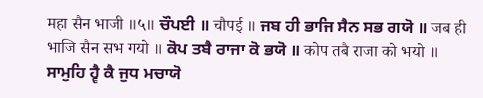महा सैन भाजी ॥५॥ ਚੌਪਈ ॥ चौपई ॥ ਜਬ ਹੀ ਭਾਜਿ ਸੈਨ ਸਭ ਗਯੋ ॥ जब ही भाजि सैन सभ गयो ॥ ਕੋਪ ਤਬੈ ਰਾਜਾ ਕੋ ਭਯੋ ॥ कोप तबै राजा को भयो ॥ ਸਾਮੁਹਿ ਹ੍ਵੈ ਕੈ ਜੁਧ ਮਚਾਯੋ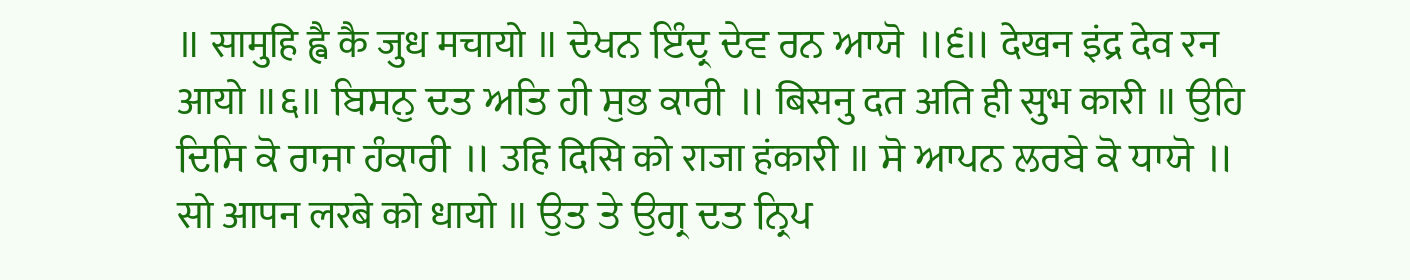॥ सामुहि ह्वै कै जुध मचायो ॥ ਦੇਖਨ ਇੰਦ੍ਰ ਦੇਵ ਰਨ ਆਯੋ ॥੬॥ देखन इंद्र देव रन आयो ॥६॥ ਬਿਸਨੁ ਦਤ ਅਤਿ ਹੀ ਸੁਭ ਕਾਰੀ ॥ बिसनु दत अति ही सुभ कारी ॥ ਉਹਿ ਦਿਸਿ ਕੋ ਰਾਜਾ ਹੰਕਾਰੀ ॥ उहि दिसि को राजा हंकारी ॥ ਸੋ ਆਪਨ ਲਰਬੇ ਕੋ ਧਾਯੋ ॥ सो आपन लरबे को धायो ॥ ਉਤ ਤੇ ਉਗ੍ਰ ਦਤ ਨ੍ਰਿਪ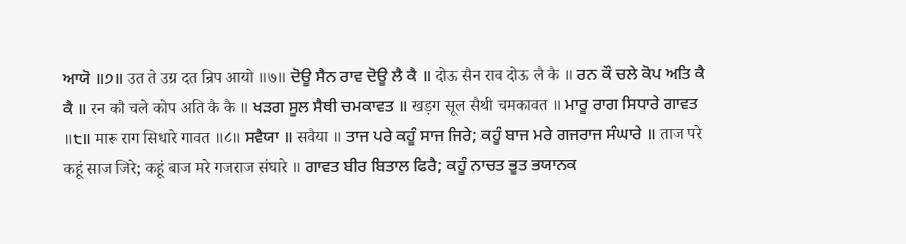ਆਯੋ ॥੭॥ उत ते उग्र दत न्रिप आयो ॥७॥ ਦੋਊ ਸੈਨ ਰਾਵ ਦੋਊ ਲੈ ਕੈ ॥ दोऊ सैन राव दोऊ लै कै ॥ ਰਨ ਕੌ ਚਲੇ ਕੋਪ ਅਤਿ ਕੈ ਕੈ ॥ रन कौ चले कोप अति कै कै ॥ ਖੜਗ ਸੂਲ ਸੈਥੀ ਚਮਕਾਵਤ ॥ खड़ग सूल सैथी चमकावत ॥ ਮਾਰੂ ਰਾਗ ਸਿਧਾਰੇ ਗਾਵਤ ॥੮॥ मारू राग सिधारे गावत ॥८॥ ਸਵੈਯਾ ॥ सवैया ॥ ਤਾਜ ਪਰੇ ਕਹੂੰ ਸਾਜ ਜਿਰੇ; ਕਹੂੰ ਬਾਜ ਮਰੇ ਗਜਰਾਜ ਸੰਘਾਰੇ ॥ ताज परे कहूं साज जिरे; कहूं बाज मरे गजराज संघारे ॥ ਗਾਵਤ ਬੀਰ ਬਿਤਾਲ ਫਿਰੈ; ਕਹੂੰ ਨਾਚਤ ਭੂਤ ਭਯਾਨਕ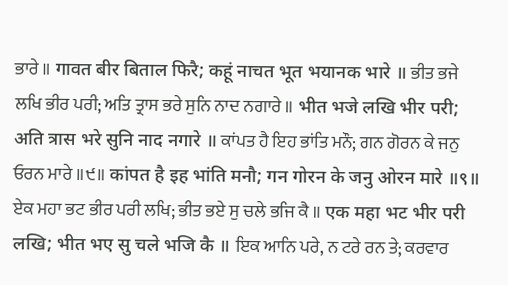ਭਾਰੇ ॥ गावत बीर बिताल फिरै; कहूं नाचत भूत भयानक भारे ॥ ਭੀਤ ਭਜੇ ਲਖਿ ਭੀਰ ਪਰੀ; ਅਤਿ ਤ੍ਰਾਸ ਭਰੇ ਸੁਨਿ ਨਾਦ ਨਗਾਰੇ ॥ भीत भजे लखि भीर परी; अति त्रास भरे सुनि नाद नगारे ॥ ਕਾਂਪਤ ਹੈ ਇਹ ਭਾਂਤਿ ਮਨੌ; ਗਨ ਗੋਰਨ ਕੇ ਜਨੁ ਓਰਨ ਮਾਰੇ ॥੯॥ कांपत है इह भांति मनौ; गन गोरन के जनु ओरन मारे ॥९॥ ਏਕ ਮਹਾ ਭਟ ਭੀਰ ਪਰੀ ਲਖਿ; ਭੀਤ ਭਏ ਸੁ ਚਲੇ ਭਜਿ ਕੈ ॥ एक महा भट भीर परी लखि; भीत भए सु चले भजि कै ॥ ਇਕ ਆਨਿ ਪਰੇ, ਨ ਟਰੇ ਰਨ ਤੇ; ਕਰਵਾਰ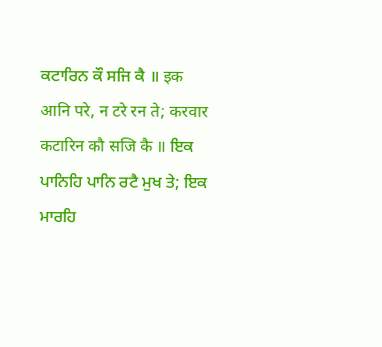ਕਟਾਰਿਨ ਕੌ ਸਜਿ ਕੈ ॥ इक आनि परे, न टरे रन ते; करवार कटारिन कौ सजि कै ॥ ਇਕ ਪਾਨਿਹਿ ਪਾਨਿ ਰਟੈ ਮੁਖ ਤੇ; ਇਕ ਮਾਰਹਿ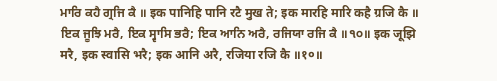ਮਾਰਿ ਕਹੈ ਗ੍ਰਜਿ ਕੈ ॥ इक पानिहि पानि रटै मुख ते; इक मारहि मारि कहै ग्रजि कै ॥ ਇਕ ਜੂਝਿ ਮਰੈ, ਇਕ ਸ੍ਵਾਸਿ ਭਰੈ; ਇਕ ਆਨਿ ਅਰੈ, ਰਜਿਯਾ ਰਜਿ ਕੈ ॥੧੦॥ इक जूझि मरै, इक स्वासि भरै; इक आनि अरै, रजिया रजि कै ॥१०॥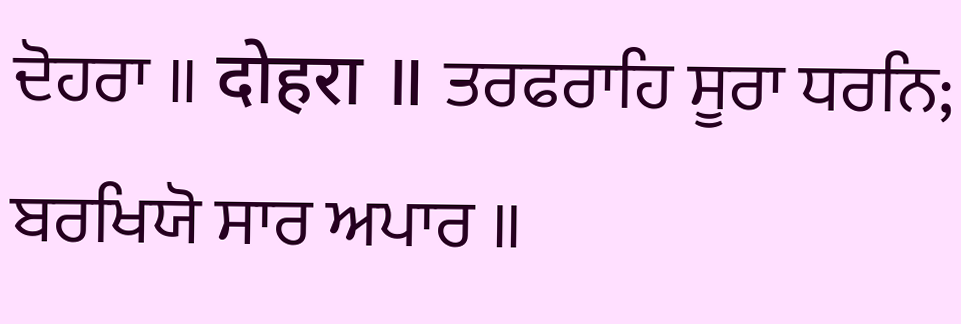ਦੋਹਰਾ ॥ दोहरा ॥ ਤਰਫਰਾਹਿ ਸੂਰਾ ਧਰਨਿ; ਬਰਖਿਯੋ ਸਾਰ ਅਪਾਰ ॥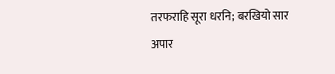तरफराहि सूरा धरनि; बरखियो सार अपार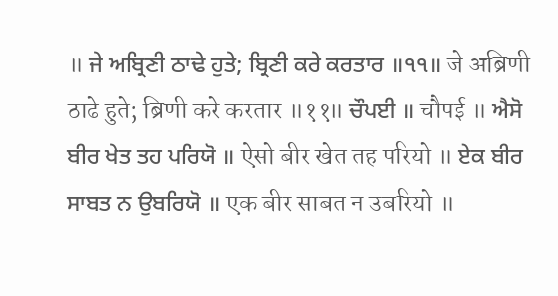॥ ਜੇ ਅਬ੍ਰਿਣੀ ਠਾਢੇ ਹੁਤੇ; ਬ੍ਰਿਣੀ ਕਰੇ ਕਰਤਾਰ ॥੧੧॥ जे अब्रिणी ठाढे हुते; ब्रिणी करे करतार ॥११॥ ਚੌਪਈ ॥ चौपई ॥ ਐਸੋ ਬੀਰ ਖੇਤ ਤਹ ਪਰਿਯੋ ॥ ऐसो बीर खेत तह परियो ॥ ਏਕ ਬੀਰ ਸਾਬਤ ਨ ਉਬਰਿਯੋ ॥ एक बीर साबत न उबरियो ॥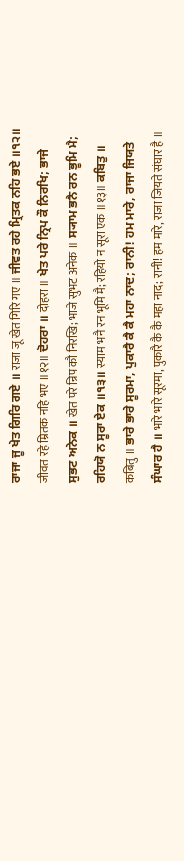ਰਾਜਾ ਜੂ ਖੇਤ ਗਿਰਿ ਗਏ ॥ राजा जू खेत गिरि गए ॥ ਜੀਵਤ ਰਹੇ ਮ੍ਰਿਤਕ ਨਹਿ ਭਏ ॥੧੨॥ जीवत रहे म्रितक नहि भए ॥१२॥ ਦੋਹਰਾ ॥ दोहरा ॥ ਖੇਤ ਪਰੇ ਨ੍ਰਿਪ ਕੌ ਨਿਰਖਿ; ਭਾਜੇ ਸੁਭਟ ਅਨੇਕ ॥ खेत परे न्रिप कौ निरखि; भाजे सुभट अनेक ॥ ਸ੍ਯਾਮ ਭਨੈ ਰਨ ਭੂਮਿ ਮੈ; ਰਹਿਯੋ ਨ ਸੂਰਾ ਏਕ ॥੧੩॥ स्याम भनै रन भूमि मै; रहियो न सूरा एक ॥१३॥ ਕਬਿਤੁ ॥ कबितु ॥ ਭਾਰੇ ਭਾਰੇ ਸੂਰਮਾ, ਪੁਕਾਰੈ ਕੈ ਕੈ ਮਹਾ ਨਾਦ; ਰਾਨੀ! ਹਮ ਮਾਰੇ, ਰਾਜਾ ਜਿਯਤੇ ਸੰਘਾਰ ਹੈ ॥ भारे भारे सूरमा, पुकारै कै कै महा नाद; रानी! हम मारे, राजा जियते संघार है ॥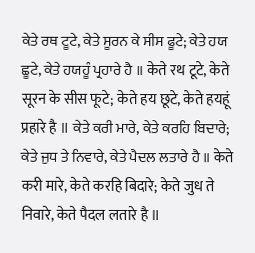ਕੇਤੇ ਰਥ ਟੂਟੇ, ਕੇਤੇ ਸੂਰਨ ਕੇ ਸੀਸ ਫੂਟੇ; ਕੇਤੇ ਹਯ ਛੂਟੇ, ਕੇਤੇ ਹਯਹੂੰ ਪ੍ਰਹਾਰੇ ਹੈ ॥ केते रथ टूटे, केते सूरन के सीस फूटे; केते हय छूटे, केते हयहूं प्रहारे है ॥ ਕੇਤੇ ਕਰੀ ਮਾਰੇ, ਕੇਤੇ ਕਰਹਿ ਬਿਦਾਰੇ; ਕੇਤੇ ਜੁਧ ਤੇ ਨਿਵਾਰੇ, ਕੇਤੇ ਪੈਦਲ ਲਤਾਰੇ ਹੈ ॥ केते करी मारे, केते करहि बिदारे; केते जुध ते निवारे, केते पैदल लतारे है ॥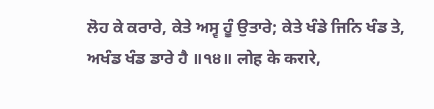ਲੋਹ ਕੇ ਕਰਾਰੇ, ਕੇਤੇ ਅਸ੍ਵ ਹੂੰ ਉਤਾਰੇ; ਕੇਤੇ ਖੰਡੇ ਜਿਨਿ ਖੰਡ ਤੇ, ਅਖੰਡ ਖੰਡ ਡਾਰੇ ਹੈ ॥੧੪॥ लोह के करारे,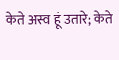केते अस्व हूं उतारे; केते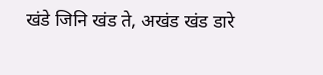खंडे जिनि खंड ते, अखंड खंड डारे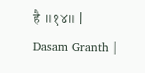है ॥१४॥ |
Dasam Granth |